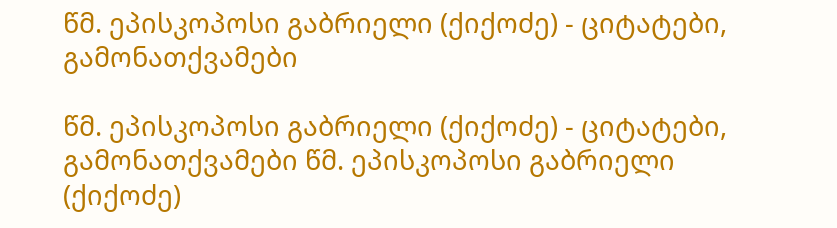წმ. ეპისკოპოსი გაბრიელი (ქიქოძე) - ციტატები, გამონათქვამები

წმ. ეპისკოპოსი გაბრიელი (ქიქოძე) - ციტატები, გამონათქვამები წმ. ეპისკოპოსი გაბრიელი (ქიქოძე)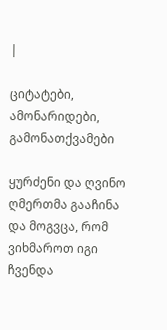|

ციტატები, ამონარიდები, გამონათქვამები

ყურძენი და ღვინო ღმერთმა გააჩინა და მოგვცა, რომ ვიხმაროთ იგი ჩვენდა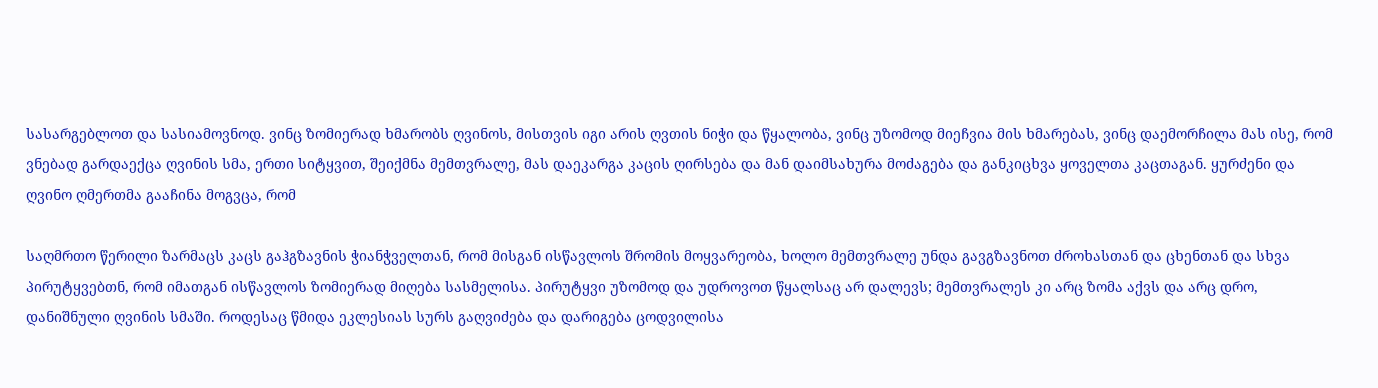სასარგებლოთ და სასიამოვნოდ. ვინც ზომიერად ხმარობს ღვინოს, მისთვის იგი არის ღვთის ნიჭი და წყალობა, ვინც უზომოდ მიეჩვია მის ხმარებას, ვინც დაემორჩილა მას ისე, რომ ვნებად გარდაექცა ღვინის სმა, ერთი სიტყვით, შეიქმნა მემთვრალე, მას დაეკარგა კაცის ღირსება და მან დაიმსახურა მოძაგება და განკიცხვა ყოველთა კაცთაგან. ყურძენი და ღვინო ღმერთმა გააჩინა მოგვცა, რომ

საღმრთო წერილი ზარმაცს კაცს გაჰგზავნის ჭიანჭველთან, რომ მისგან ისწავლოს შრომის მოყვარეობა, ხოლო მემთვრალე უნდა გავგზავნოთ ძროხასთან და ცხენთან და სხვა პირუტყვებთნ, რომ იმათგან ისწავლოს ზომიერად მიღება სასმელისა. პირუტყვი უზომოდ და უდროვოთ წყალსაც არ დალევს; მემთვრალეს კი არც ზომა აქვს და არც დრო, დანიშნული ღვინის სმაში. როდესაც წმიდა ეკლესიას სურს გაღვიძება და დარიგება ცოდვილისა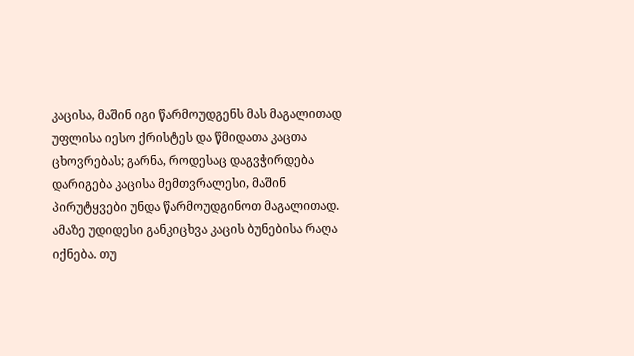კაცისა, მაშინ იგი წარმოუდგენს მას მაგალითად უფლისა იესო ქრისტეს და წმიდათა კაცთა ცხოვრებას; გარნა, როდესაც დაგვჭირდება დარიგება კაცისა მემთვრალესი, მაშინ პირუტყვები უნდა წარმოუდგინოთ მაგალითად. ამაზე უდიდესი განკიცხვა კაცის ბუნებისა რაღა იქნება. თუ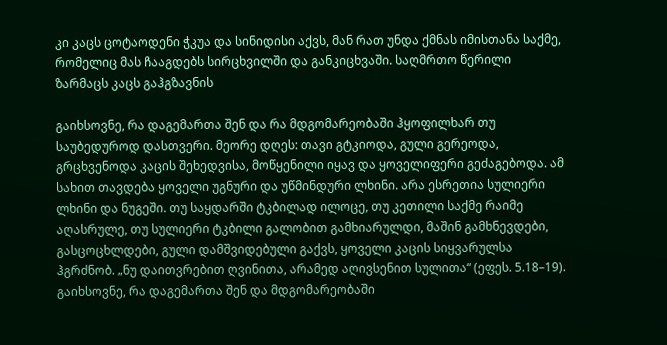კი კაცს ცოტაოდენი ჭკუა და სინიდისი აქვს, მან რათ უნდა ქმნას იმისთანა საქმე, რომელიც მას ჩააგდებს სირცხვილში და განკიცხვაში. საღმრთო წერილი ზარმაცს კაცს გაჰგზავნის

გაიხსოვნე, რა დაგემართა შენ და რა მდგომარეობაში ჰყოფილხარ თუ საუბედუროდ დასთვერი. მეორე დღეს: თავი გტკიოდა, გული გერეოდა, გრცხვენოდა კაცის შეხედვისა, მოწყენილი იყავ და ყოველიფერი გეძაგებოდა. ამ სახით თავდება ყოველი უგნური და უწმინდური ლხინი. არა ესრეთია სულიერი ლხინი და ნუგეში. თუ საყდარში ტკბილად ილოცე, თუ კეთილი საქმე რაიმე აღასრულე, თუ სულიერი ტკბილი გალობით გამხიარულდი, მაშინ გამხნევდები, გასცოცხლდები, გული დამშვიდებული გაქვს, ყოველი კაცის სიყვარულსა ჰგრძნობ. „ნუ დაითვრებით ღვინითა, არამედ აღივსენით სულითა“ (ეფეს. 5.18–19). გაიხსოვნე, რა დაგემართა შენ და მდგომარეობაში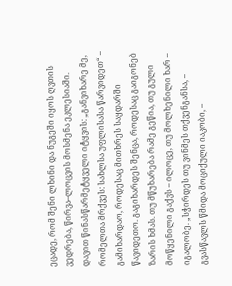ეცადე, რომ შენი ლხინი და ნუგეში იყოს ღვთის ვედრება, წირვა–ლოცვის მოსმენა ეკლესიაში. დავით წინასწარმეტყველი იტყვის: „განვიხარე მე, რომელთა მრქვეს: სახლსა უფლისასა წარვიდეთ“ – გამიხარდაო, როდესაც მითხრეს საყდარში წავიდეთო. გაგიხარდეს შენცა, როდესაც გაიგონებ ზარის ხმას. თუ მწუხარება რამე გეწია, თუ გული მოწყენილი გაქვს – ილოცე, თუ მოლხენილი ხარ – იგალობე. „სჭირდეს თუ ვინმეს თქვენგანსა, – გვასწავლს წმიდა მოციქული იაკობი, –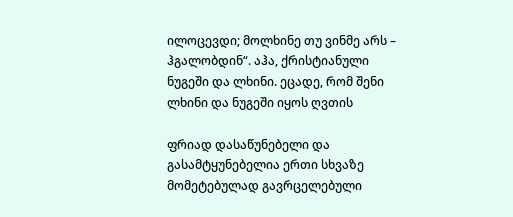ილოცევდი; მოლხინე თუ ვინმე არს – ჰგალობდინ“. აჰა, ქრისტიანული ნუგეში და ლხინი. ეცადე, რომ შენი ლხინი და ნუგეში იყოს ღვთის

ფრიად დასაწუნებელი და გასამტყუნებელია ერთი სხვაზე მომეტებულად გავრცელებული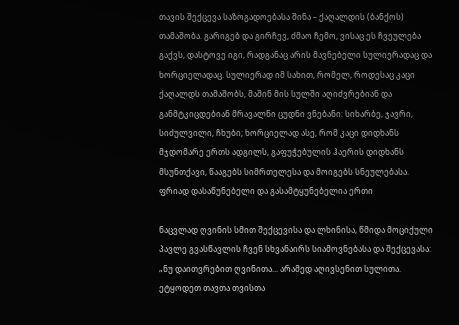თავის შექცევა საზოგადოებასა შინა – ქაღალდის (ბანქოს) თამაშობა. გარიგებ და გირჩევ, ძმაო ჩემო, ვისაც ეს ჩვეულება გაქვს, დასტოვე იგი, რადგანაც არის მავნებელი სულიერადაც და ხორციელადაც. სულიერად იმ სახით, რომელ, როდესაც კაცი ქაღალდს თამაშობს, მაშინ მის სულში აღიძვრებიან და განმტკიცდებიან მრავალნი ცუდნი ვნებანი: სიხარბე, ჯავრი, სიძულვილი, ჩხუბი; ხორციელად ასე, რომ კაცი დიდხანს მჯდომარე ერთს ადგილს, გაფუჭებულის ჰაერის დიდხანს მსუნთქავი, წააგებს სიმრთელესა და მოიგებს სნეულებასა. ფრიად დასაწუნებელი და გასამტყუნებელია ერთი

ნაცვლად ღვინის სმით შექცევისა და ლხინისა, წმიდა მოციქული პავლე გვასწავლის ჩვენ სხვანაირს სიამოვნებასა და შექცევასა: „ნუ დაითვრებით ღვინითა... არამედ აღივსენით სულითა. ეტყოდეთ თავთა თვისთა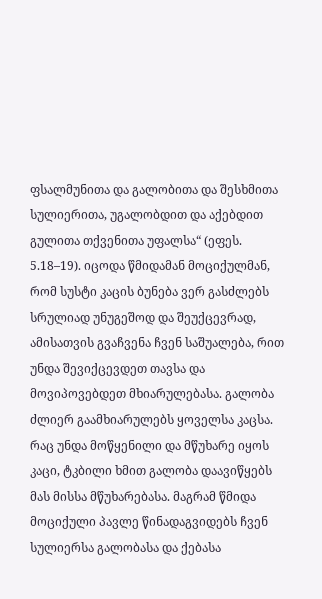ფსალმუნითა და გალობითა და შესხმითა სულიერითა, უგალობდით და აქებდით გულითა თქვენითა უფალსა“ (ეფეს. 5.18–19). იცოდა წმიდამან მოციქულმან, რომ სუსტი კაცის ბუნება ვერ გასძლებს სრულიად უნუგეშოდ და შეუქცევრად, ამისათვის გვაჩვენა ჩვენ საშუალება, რით უნდა შევიქცევდეთ თავსა და მოვიპოვებდეთ მხიარულებასა. გალობა ძლიერ გაამხიარულებს ყოველსა კაცსა. რაც უნდა მოწყენილი და მწუხარე იყოს კაცი, ტკბილი ხმით გალობა დაავიწყებს მას მისსა მწუხარებასა. მაგრამ წმიდა მოციქული პავლე წინადაგვიდებს ჩვენ სულიერსა გალობასა და ქებასა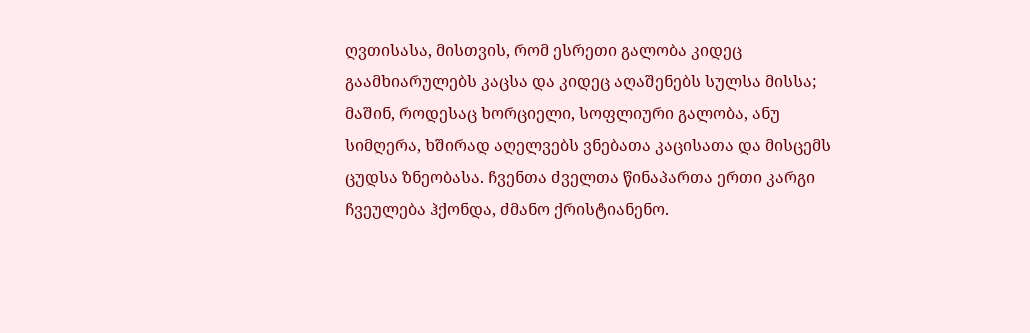ღვთისასა, მისთვის, რომ ესრეთი გალობა კიდეც გაამხიარულებს კაცსა და კიდეც აღაშენებს სულსა მისსა; მაშინ, როდესაც ხორციელი, სოფლიური გალობა, ანუ სიმღერა, ხშირად აღელვებს ვნებათა კაცისათა და მისცემს ცუდსა ზნეობასა. ჩვენთა ძველთა წინაპართა ერთი კარგი ჩვეულება ჰქონდა, ძმანო ქრისტიანენო.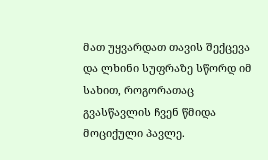მათ უყვარდათ თავის შექცევა და ლხინი სუფრაზე სწორდ იმ სახით, როგორათაც გვასწავლის ჩვენ წმიდა მოციქული პავლე.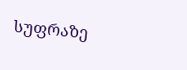სუფრაზე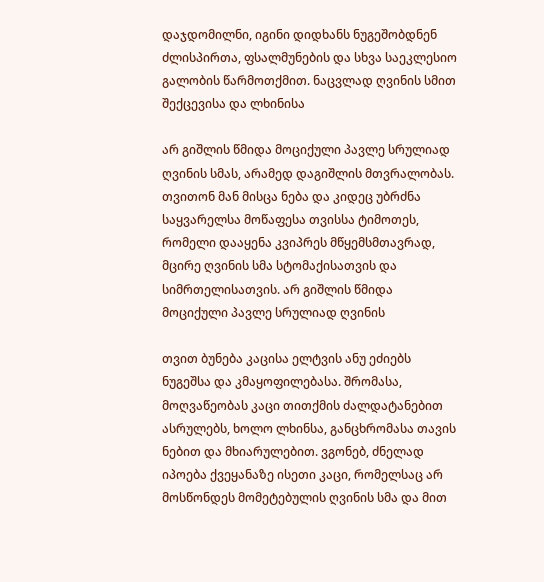დაჯდომილნი, იგინი დიდხანს ნუგეშობდნენ ძლისპირთა, ფსალმუნების და სხვა საეკლესიო გალობის წარმოთქმით. ნაცვლად ღვინის სმით შექცევისა და ლხინისა

არ გიშლის წმიდა მოციქული პავლე სრულიად ღვინის სმას, არამედ დაგიშლის მთვრალობას. თვითონ მან მისცა ნება და კიდეც უბრძნა საყვარელსა მოწაფესა თვისსა ტიმოთეს, რომელი დააყენა კვიპრეს მწყემსმთავრად, მცირე ღვინის სმა სტომაქისათვის და სიმრთელისათვის. არ გიშლის წმიდა მოციქული პავლე სრულიად ღვინის

თვით ბუნება კაცისა ელტვის ანუ ეძიებს ნუგეშსა და კმაყოფილებასა. შრომასა, მოღვაწეობას კაცი თითქმის ძალდატანებით ასრულებს, ხოლო ლხინსა, განცხრომასა თავის ნებით და მხიარულებით. ვგონებ, ძნელად იპოება ქვეყანაზე ისეთი კაცი, რომელსაც არ მოსწონდეს მომეტებულის ღვინის სმა და მით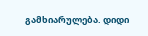გამხიარულება. დიდი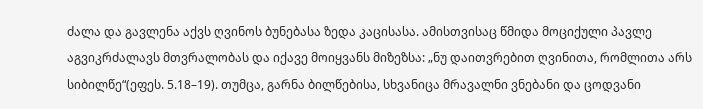ძალა და გავლენა აქვს ღვინოს ბუნებასა ზედა კაცისასა. ამისთვისაც წმიდა მოციქული პავლე აგვიკრძალავს მთვრალობას და იქავე მოიყვანს მიზეზსა: „ნუ დაითვრებით ღვინითა, რომლითა არს სიბილწე“(ეფეს. 5.18–19). თუმცა, გარნა ბილწებისა, სხვანიცა მრავალნი ვნებანი და ცოდვანი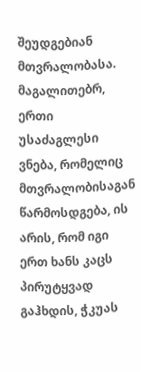შეუდგებიან მთვრალობასა. მაგალითებრ, ერთი უსაძაგლესი ვნება, რომელიც მთვრალობისაგან წარმოსდგება, ის არის, რომ იგი ერთ ხანს კაცს პირუტყვად გაჰხდის, ჭკუას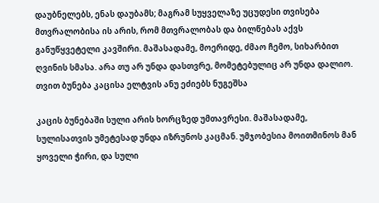დაუბნელებს, ენას დაუბამს; მაგრამ სუყველაზე უცუდესი თვისება მთვრალობისა ის არის, რომ მთვრალობას და ბილწებას აქვს განუწყვეტელი კავშირი. მაშასადამე, მოერიდე, ძმაო ჩემო, სიხარბით ღვინის სმასა. არა თუ არ უნდა დასთვრე, მომეტებულიც არ უნდა დალიო. თვით ბუნება კაცისა ელტვის ანუ ეძიებს ნუგეშსა

კაცის ბუნებაში სული არის ხორცზედ უმთავრესი. მაშასადამე, სულისათვის უმეტესად უნდა იზრუნოს კაცმან. უმჯობესია მოითმინოს მან ყოველი ჭირი, და სული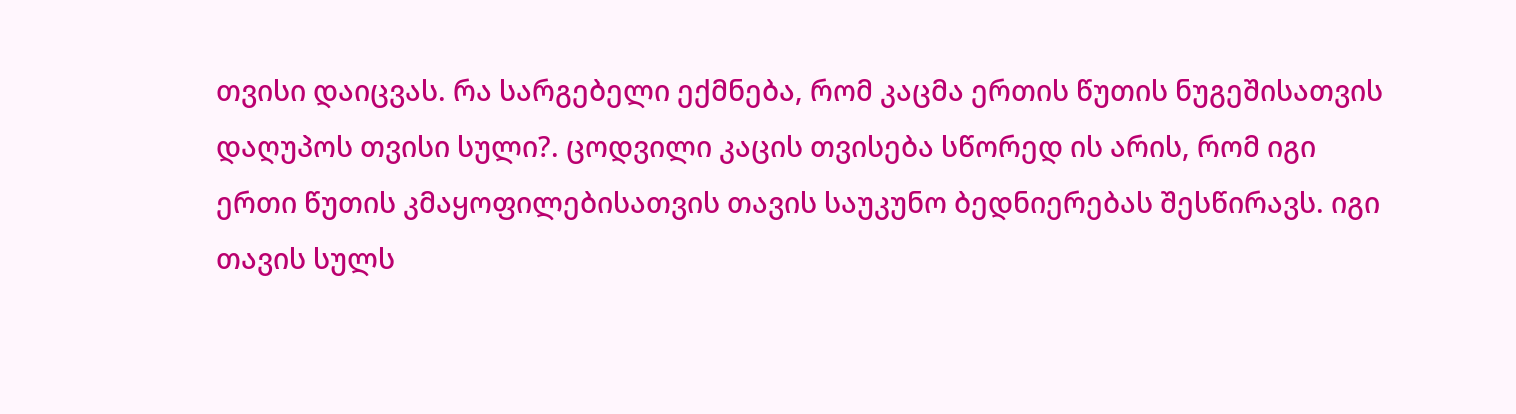თვისი დაიცვას. რა სარგებელი ექმნება, რომ კაცმა ერთის წუთის ნუგეშისათვის დაღუპოს თვისი სული?. ცოდვილი კაცის თვისება სწორედ ის არის, რომ იგი ერთი წუთის კმაყოფილებისათვის თავის საუკუნო ბედნიერებას შესწირავს. იგი თავის სულს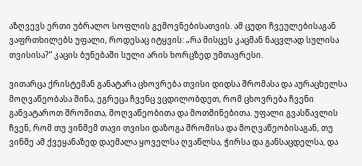აზღვევს ერთი უბრალო სოფლის გემოვნებისათვის. ამ ცუდი ჩვეულებისაგან ვაფრთხილებს უფალი, როდესაც იტყვის: „რა მისცეს კაცმან ნაცვლად სულისა თვისისა?“ კაცის ბუნებაში სული არის ხორცზედ უმთავრესი.

ვითარცა ქრისტემან განატარა ცხოვრება თვისი დიდსა შრომასა და აურაცხელსა მოღვაწეობასა შინა, ეგრეცა ჩვენც ვცდილობდეთ, რომ ცხოვრება ჩვენი განვატაროთ შრომითა, მოღვაწეობითა და მოთმინებითა. უფალი გვასწავლის ჩვენ, რომ თუ ვინმემ თავი თვისი დაზოგა შრომისა და მოღვაწეობისაგან, თუ ვინმე ამ ქვეყანაზედ დაემალა ყოველსა ღვაწლსა, ჭირსა და განსაცდელსა, და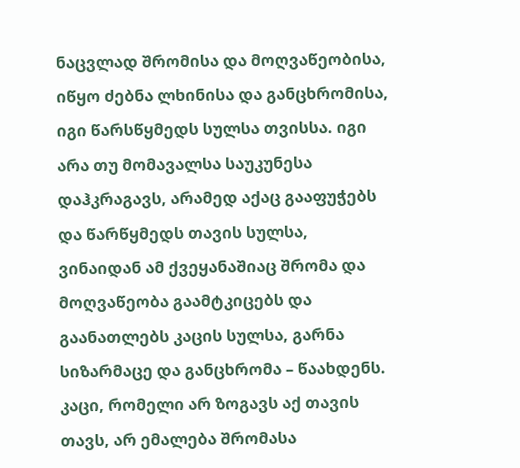ნაცვლად შრომისა და მოღვაწეობისა, იწყო ძებნა ლხინისა და განცხრომისა, იგი წარსწყმედს სულსა თვისსა. იგი არა თუ მომავალსა საუკუნესა დაჰკრაგავს, არამედ აქაც გააფუჭებს და წარწყმედს თავის სულსა, ვინაიდან ამ ქვეყანაშიაც შრომა და მოღვაწეობა გაამტკიცებს და გაანათლებს კაცის სულსა, გარნა სიზარმაცე და განცხრომა – წაახდენს. კაცი, რომელი არ ზოგავს აქ თავის თავს, არ ემალება შრომასა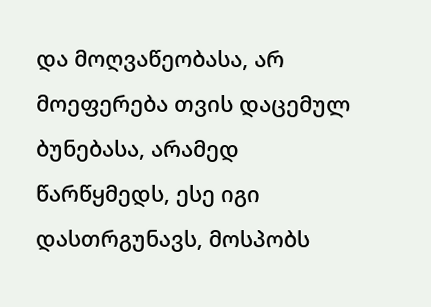და მოღვაწეობასა, არ მოეფერება თვის დაცემულ ბუნებასა, არამედ წარწყმედს, ესე იგი დასთრგუნავს, მოსპობს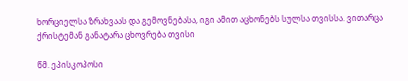ხორციელსა ზრახვაას და გემოვნებასა, იგი ამით აცხონებს სულსა თვისსა. ვითარცა ქრისტემან განატარა ცხოვრება თვისი

წმ. ეპისკოპოსი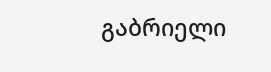გაბრიელი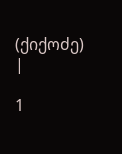(ქიქოძე) |

1